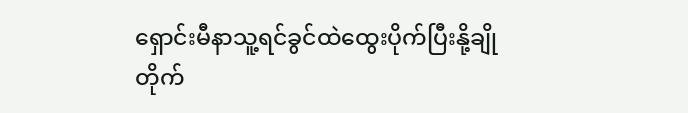ရှောင်းမီနာသူ့ရင်ခွင်ထဲထွေးပိုက်ပြီးနို့ချိုတိုက်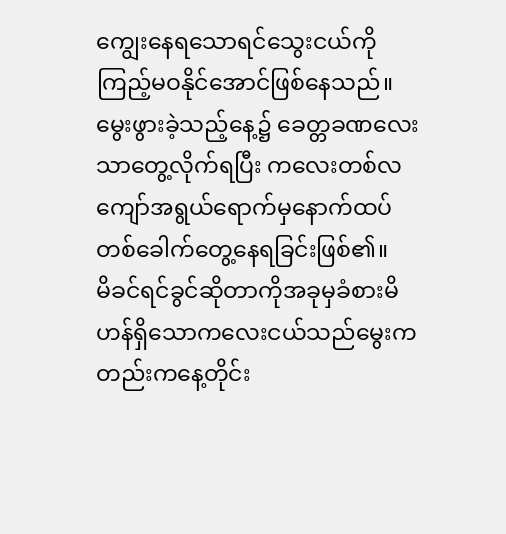ကျွေးနေရသောရင်သွေးငယ်ကိုကြည့်မဝနိုင်အောင်ဖြစ်နေသည်။မွေးဖွားခဲ့သည့်နေ့၌ ခေတ္တခဏလေးသာတွေ့လိုက်ရပြီး ကလေးတစ်လကျော်အရွယ်ရောက်မှနောက်ထပ်တစ်ခေါက်တွေ့နေရခြင်းဖြစ်၏။
မိခင်ရင်ခွင်ဆိုတာကိုအခုမှခံစားမိဟန်ရှိသောကလေးငယ်သည်မွေးကတည်းကနေ့တိုင်း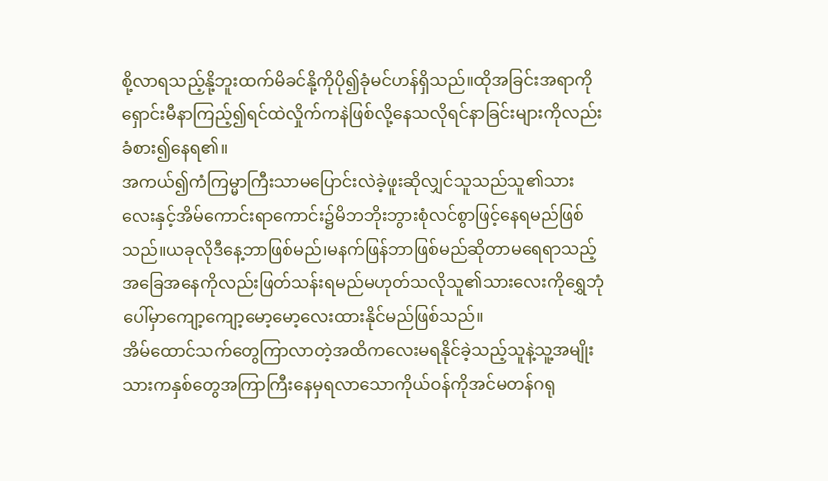စို့လာရသည့်နို့ဘူးထက်မိခင်နို့ကိုပို၍ခုံမင်ဟန်ရှိသည်။ထိုအခြင်းအရာကိုရှောင်းမီနာကြည့်၍ရင်ထဲလှိုက်ကနဲဖြစ်လို့နေသလိုရင်နာခြင်းများကိုလည်းခံစား၍နေရ၏။
အကယ်၍ကံကြမ္မာကြီးသာမပြောင်းလဲခဲ့ဖူးဆိုလျှင်သူသည်သူ၏သားလေးနှင့်အိမ်ကောင်းရာကောင်း၌မိဘဘိုးဘွားစုံလင်စွာဖြင့်နေရမည်ဖြစ်သည်။ယခုလိုဒီနေ့ဘာဖြစ်မည်၊မနက်ဖြန်ဘာဖြစ်မည်ဆိုတာမရေရာသည့်အခြေအနေကိုလည်းဖြတ်သန်းရမည်မဟုတ်သလိုသူ၏သားလေးကိုရွှေဘုံပေါ်မှာကျော့ကျော့မော့မော့လေးထားနိုင်မည်ဖြစ်သည်။
အိမ်ထောင်သက်တွေကြာလာတဲ့အထိကလေးမရနိုင်ခဲ့သည့်သူနဲ့သူ့အမျိုးသားကနှစ်တွေအကြာကြီးနေမှရလာသောကိုယ်ဝန်ကိုအင်မတန်ဂရု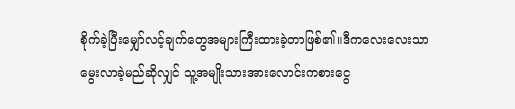စိုက်ခဲ့ပြီးမျှော်လင့်ချက်တွေအများကြီးထားခဲ့တာဖြစ်၏။ဒီကလေးလေးသာမွေးလာခဲ့မည်ဆိုလျှင် သူ့အမျိုးသားအားလောင်းကစားငွေ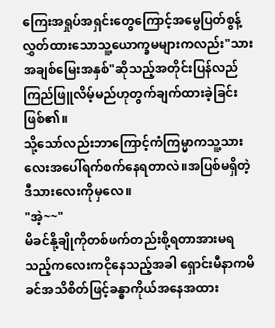ကြေးအရှုပ်အရှင်းတွေကြောင့်အမွေပြတ်စွန့်လွှတ်ထားသောသူ့ယောက္ခမများကလည်း"သားအချစ်မြေးအနှစ်"ဆိုသည့်အတိုင်းပြန်လည်ကြည်ဖြူလိမ့်မည်ဟုတွက်ချက်ထားခဲ့ခြင်းဖြစ်၏။
သို့သော်လည်းဘာကြောင့်ကံကြမ္မာကသူ့သားလေးအပေါ်ရက်စက်နေရတာလဲ။အပြစ်မရှိတဲ့ဒီသားလေးကိုမှလေ။
"အဲ့~~"
မိခင်နို့ချိုကိုတစ်ဖက်တည်းစို့ရတာအားမရသည့်ကလေးကငိုနေသည့်အခါ ရှောင်းမီနာကမိခင်အသိစိတ်ဖြင့်ခန္ဓာကိုယ်အနေအထား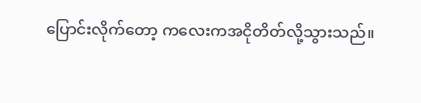ပြောင်းလိုက်တော့ ကလေးကအငိုတိတ်လို့သွားသည်။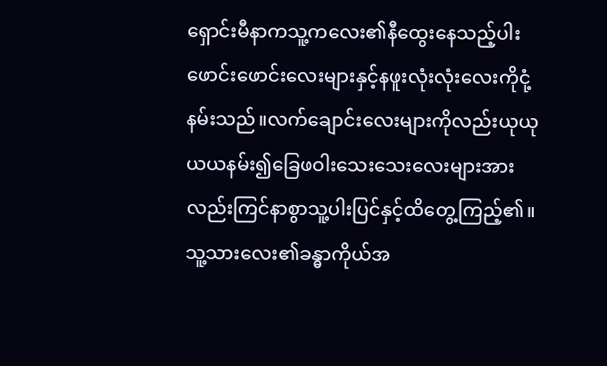ရှောင်းမီနာကသူ့ကလေး၏နီထွေးနေသည့်ပါးဖောင်းဖောင်းလေးများနှင့်နဖူးလုံးလုံးလေးကိုငုံ့နမ်းသည်။လက်ချောင်းလေးများကိုလည်းယုယုယယနမ်း၍ခြေဖဝါးသေးသေးလေးများအားလည်းကြင်နာစွာသူ့ပါးပြင်နှင့်ထိတွေ့ကြည့်၏။သူ့သားလေး၏ခန္ဓာကိုယ်အ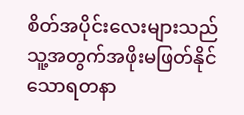စိတ်အပိုင်းလေးများသည်သူ့အတွက်အဖိုးမဖြတ်နိုင်သောရတနာ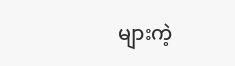များကဲ့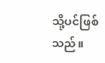သို့ပင်ဖြစ်သည်။